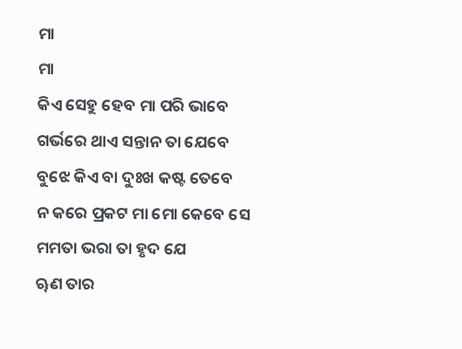ମା
ମା
କିଏ ସେହୁ ହେବ ମା ପରି ଭାବେ
ଗର୍ଭରେ ଥାଏ ସନ୍ତାନ ତା ଯେବେ
ବୁଝେ କିଏ ବା ଦୁଃଖ କଷ୍ଟ ତେବେ
ନ କରେ ପ୍ରକଟ ମା ମୋ କେବେ ସେ
ମମତା ଭରା ତା ହୃଦ ଯେ
ୠଣ ତାର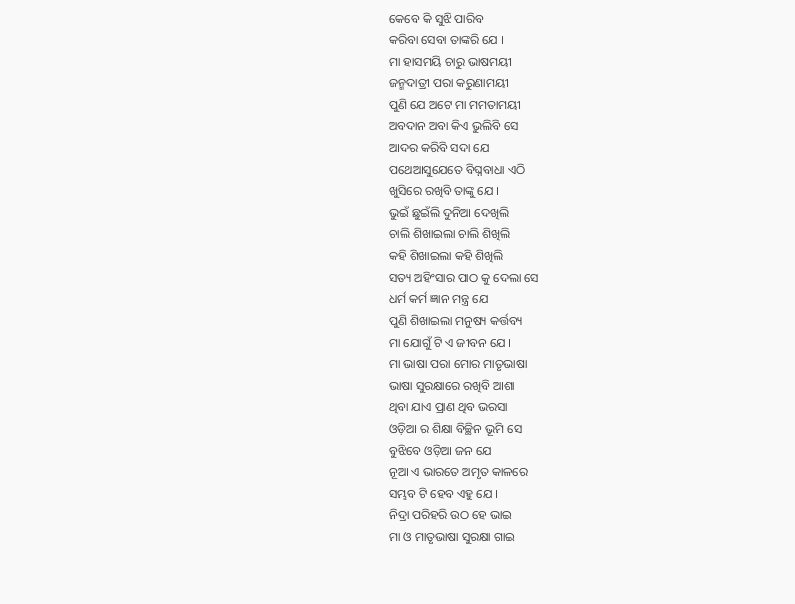କେବେ କି ସୁଝି ପାରିବ
କରିବା ସେବା ତାଙ୍କରି ଯେ ।
ମା ହାସମୟି ଚାରୁ ଭାଷମୟୀ
ଜନ୍ମଦାତ୍ରୀ ପରା କରୁଣାମୟୀ
ପୁଣି ଯେ ଅଟେ ମା ମମତାମୟୀ
ଅବଦାନ ଅବା କିଏ ଭୁଲିବି ସେ
ଆଦର କରିବି ସଦା ଯେ
ପଥେଆସୁଯେତେ ବିଘ୍ନବାଧା ଏଠି
ଖୁସିରେ ରଖିବି ତାଙ୍କୁ ଯେ ।
ଭୁଇଁ ଛୁଇଁଲି ଦୁନିଆ ଦେଖିଲି
ଚାଲି ଶିଖାଇଲା ଚାଲି ଶିଖିଲି
କହି ଶିଖାଇଲା କହି ଶିଖିଲି
ସତ୍ୟ ଅହିଂସାର ପାଠ କୁ ଦେଲା ସେ
ଧର୍ମ କର୍ମ ଜ୍ଞାନ ମନ୍ତ୍ର ଯେ
ପୁଣି ଶିଖାଇଲା ମନୁଷ୍ୟ କର୍ତ୍ତବ୍ୟ
ମା ଯୋଗୁଁ ଟି ଏ ଜୀବନ ଯେ ।
ମା ଭାଷା ପରା ମୋର ମାତୃଭାଷା
ଭାଷା ସୁରକ୍ଷାରେ ରଖିବି ଆଶା
ଥିବା ଯାଏ ପ୍ରାଣ ଥିବ ଭରସା
ଓଡ଼ିଆ ର ଶିକ୍ଷା ବିଚ୍ଛିନ ଭୂମି ସେ
ବୁଝିବେ ଓଡ଼ିଆ ଜନ ଯେ
ନୂଆ ଏ ଭାରତେ ଅମୃତ କାଳରେ
ସମ୍ଭବ ଟି ହେବ ଏହୁ ଯେ ।
ନିଦ୍ରା ପରିହରି ଉଠ ହେ ଭାଇ
ମା ଓ ମାତୃଭାଷା ସୁରକ୍ଷା ଗାଇ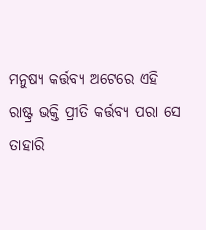ମନୁଷ୍ୟ କର୍ତ୍ତବ୍ୟ ଅଟେରେ ଏହି
ରାଷ୍ଟ୍ର ଭକ୍ତି ପ୍ରୀତି କର୍ତ୍ତବ୍ୟ ପରା ସେ
ତାହାରି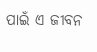ପାଇଁ ଏ ଜୀବନ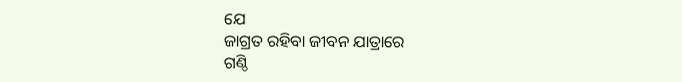ଯେ
ଜାଗ୍ରତ ରହିବା ଜୀବନ ଯାତ୍ରାରେ
ଗଣ୍ଠି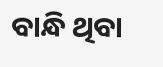ବାନ୍ଧି ଥିବା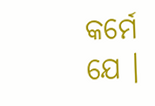କର୍ମେ ଯେ ।